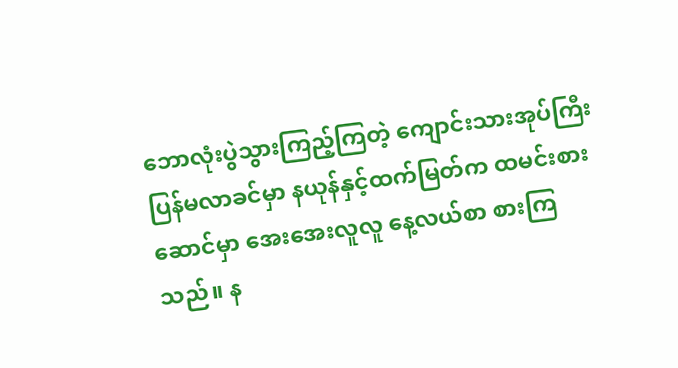ဘောလုံးပွဲသွားကြည့်ကြတဲ့ ကျောင်းသားအုပ်ကြီး ပြန်မလာခင်မှာ နယုန်နှင့်ထက်မြတ်က ထမင်းစားဆောင်မှာ အေးအေးလူလူ နေ့လယ်စာ စားကြသည်။ န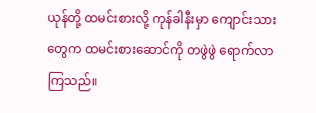ယုန်တို့ ထမင်းစားလို့ ကုန်ခါနီးမှာ ကျောင်းသားတွေက ထမင်းစားဆောင်ကို တဖွဲဖွဲ ရောက်လာကြသည်။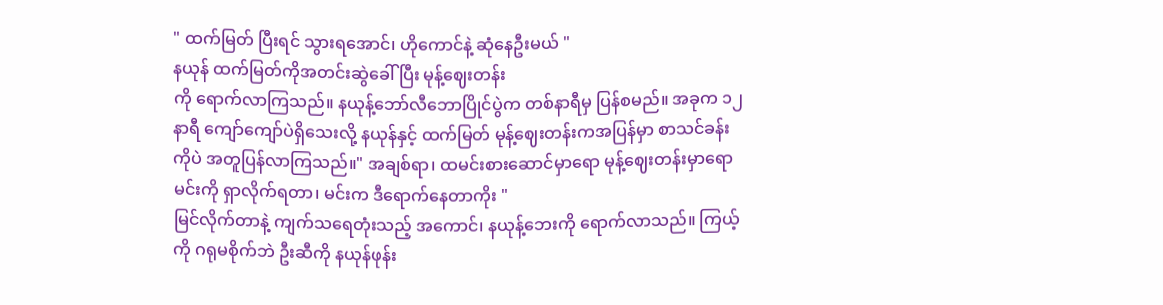" ထက်မြတ် ပြီးရင် သွားရအောင်၊ ဟိုကောင်နဲ့ ဆုံနေဦးမယ် "
နယုန် ထက်မြတ်ကိုအတင်းဆွဲခေါ် ပြီး မုန့်ဈေးတန်း
ကို ရောက်လာကြသည်။ နယုန့်ဘော်လီဘောပြိုင်ပွဲက တစ်နာရီမှ ပြန်စမည်။ အခုက ၁၂ နာရီ ကျော်ကျော်ပဲရှိသေးလို့ နယုန်နှင့် ထက်မြတ် မုန့်ဈေးတန်းကအပြန်မှာ စာသင်ခန်းကိုပဲ အတူပြန်လာကြသည်။" အချစ်ရာ၊ ထမင်းစားဆောင်မှာရော မုန့်ဈေးတန်းမှာရော မင်းကို ရှာလိုက်ရတာ၊ မင်းက ဒီရောက်နေတာကိုး "
မြင်လိုက်တာနဲ့ ကျက်သရေတုံးသည့် အကောင်၊ နယုန့်ဘေးကို ရောက်လာသည်။ ကြယ့်ကို ဂရုမစိုက်ဘဲ ဦးဆီကို နယုန်ဖုန်း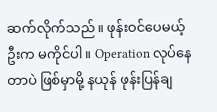ဆက်လိုက်သည်။ ဖုန်းဝင်ပေမယ့် ဦးက မကိုင်ပါ။ Operation လုပ်နေတာပဲ ဖြစ်မှာမို့ နယုန် ဖုန်းပြန်ချ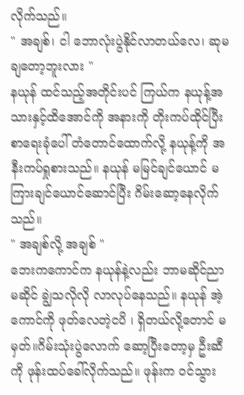လိုက်သည်။
" အချစ်၊ ငါ ဘောလုံးပွဲနိုင်လာတယ်လေ၊ ဆုမချတော့ဘူးလား "
နယုန် ထင်သည့်အတိုင်းပင် ကြယ်က နယုန့်အသားနှင့်ထိအောင်ကို အနားကို တိုးကပ်ထိုင်ပြီး စာရေးခုံပေါ် တံတောင်ထောက်လို့ နယုန့်ကို အနီးကပ်ရှုစားသည်။ နယုန် မမြင်ချင်ယောင် မကြားချင်ယောင်ဆောင်ပြီး ဂိမ်းဆော့နေလိုက်သည်။
" အချစ်လို့ အချစ် "
ဘေးကကောင်က နယုန်နဲ့လည်း ဘာမဆိုင်ညာမဆိုင် ချွဲသလိုလို လာလုပ်နေသည်။ နယုန် အဲ့ကောင်ကို ဖုတ်လေတဲ့ငပိ ၊ ရှိတယ်လို့တောင် မမှတ်။ဂိမ်းသုံးပွဲလောက် ဆော့ပြီးတော့မှ ဦးဆီကို ဖုန်းထပ်ခေါ်လိုက်သည်။ ဖုန်းက ဝင်သွား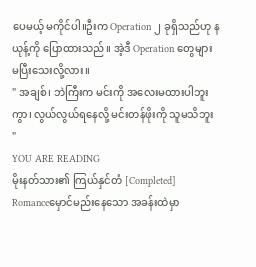ပေမယ့် မကိုင်ပါ။ဦးက Operation ၂ ခုရှိသည်ဟု နယုန့်ကို ပြောထားသည်။ အဲ့ဒီ Operation တွေများ မပြီးသေးလို့လား။
" အချစ်၊ ဘဲကြီးက မင်းကို အလေးမထားပါဘူးကွာ၊ လွယ်လွယ်ရနေလို့ မင်းတန်ဖိုးကို သူမသိဘူး "
YOU ARE READING
မိုးနတ်သား၏ ကြယ်နှင်တံ [Completed]
Romanceမှောင်မည်းနေသော အခန်းထဲမှာ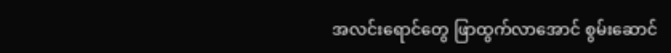အလင်းရောင်တွေ ဖြာထွက်လာအောင် စွမ်းဆောင်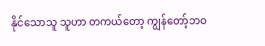နိုင်သောသူ သူဟာ တကယ်တော့ ကျွန်တော့်ဘဝ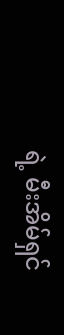ရဲ့ မီးအိမ်ရှင်